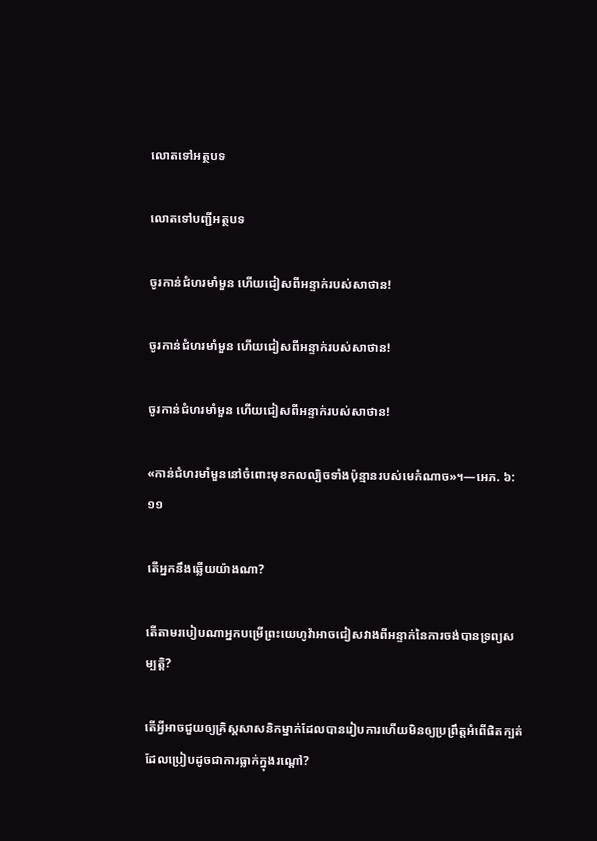លោតទៅអត្ថបទ

លោតទៅបញ្ជីអត្ថបទ

ចូរកាន់ជំហរមាំមួន ហើយជៀសពីអន្ទាក់របស់សាថាន!

ចូរកាន់ជំហរមាំមួន ហើយជៀសពីអន្ទាក់របស់សាថាន!

ចូរកាន់ជំហរមាំមួន ហើយជៀសពីអន្ទាក់របស់សាថាន!

«កាន់ជំហរមាំមួននៅចំពោះមុខកលល្បិចទាំងប៉ុន្មានរបស់មេកំណាច»។—អេភ. ៦:១១

តើអ្នកនឹងឆ្លើយយ៉ាងណា?

តើតាមរបៀបណាអ្នកបម្រើព្រះយេហូវ៉ាអាចជៀសវាងពីអន្ទាក់នៃការចង់បានទ្រព្យសម្បត្ដិ?

តើអ្វីអាចជួយឲ្យគ្រិស្តសាសនិកម្នាក់ដែលបានរៀបការហើយមិនឲ្យប្រព្រឹត្តអំពើផិតក្បត់ដែលប្រៀបដូចជាការធ្លាក់ក្នុងរណ្ដៅ?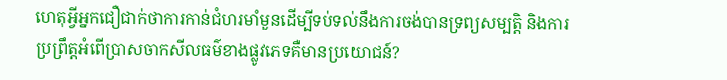ហេតុអ្វីអ្នកជឿជាក់ថាការកាន់ជំហរមាំមួនដើម្បីទប់ទល់នឹងការចង់បានទ្រព្យសម្បត្ដិ និងការប្រព្រឹត្តអំពើប្រាសចាកសីលធម៌ខាងផ្លូវភេទគឺមានប្រយោជន៍?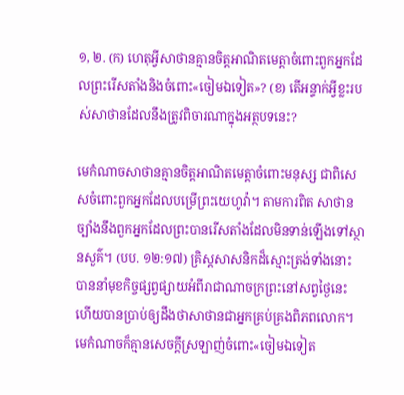១, ២. (ក) ហេតុអ្វីសាថានគ្មានចិត្តអាណិតមេត្ដាចំពោះពួកអ្នកដែលព្រះរើសតាំងនិងចំពោះ«ចៀមឯទៀត»? (ខ) តើអន្ទាក់អ្វីខ្លះរបស់សាថានដែលនឹងត្រូវពិចារណាក្នុងអត្ថបទនេះ?

មេកំណាចសាថានគ្មានចិត្តអាណិតមេត្ដាចំពោះមនុស្ស ជាពិសេសចំពោះពួកអ្នកដែលបម្រើព្រះយេហូវ៉ា។ តាមការពិត សាថានច្បាំងនឹងពួកអ្នកដែលព្រះបានរើសតាំងដែលមិនទាន់ឡើងទៅស្ថានសួគ៌។ (បប. ១២:១៧) គ្រិស្តសាសនិកដ៏ស្មោះត្រង់ទាំងនោះ បាននាំមុខកិច្ចផ្សព្វផ្សាយអំពីរាជាណាចក្រព្រះនៅសព្វថ្ងៃនេះ ហើយបានប្រាប់ឲ្យដឹងថាសាថានជាអ្នកគ្រប់គ្រងពិភពលោក។ មេកំណាចក៏គ្មានសេចក្ដីស្រឡាញ់ចំពោះ«ចៀមឯទៀត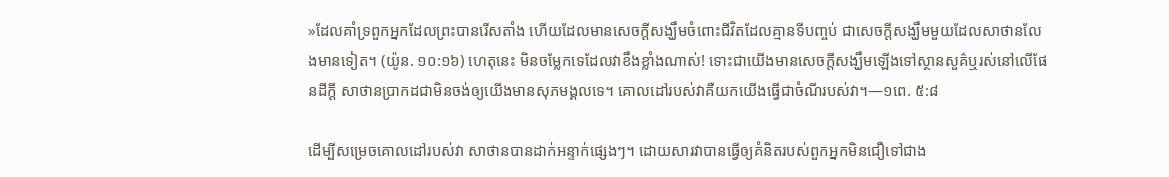»ដែលគាំទ្រពួកអ្នកដែលព្រះបានរើសតាំង ហើយដែលមានសេចក្ដីសង្ឃឹមចំពោះជីវិតដែលគ្មានទីបញ្ចប់ ជាសេចក្ដីសង្ឃឹមមួយដែលសាថានលែងមានទៀត។ (យ៉ូន. ១០:១៦) ហេតុនេះ មិនចម្លែកទេដែលវាខឹងខ្លាំងណាស់! ទោះជាយើងមានសេចក្ដីសង្ឃឹមឡើងទៅស្ថានសួគ៌ឬរស់នៅលើផែនដីក្ដី សាថានប្រាកដជាមិនចង់ឲ្យយើងមានសុភមង្គលទេ។ គោលដៅរបស់វាគឺយកយើងធ្វើជាចំណីរបស់វា។—១ពេ. ៥:៨

ដើម្បីសម្រេចគោលដៅរបស់វា សាថានបានដាក់អន្ទាក់ផ្សេងៗ។ ដោយសារវាបានធ្វើឲ្យគំនិតរបស់ពួកអ្នកមិនជឿទៅជាង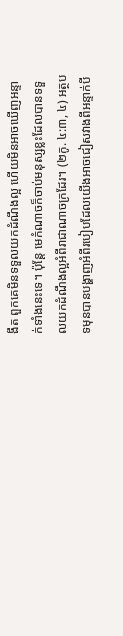ងឹត ពួកគេមិនទទួលយកដំណឹងល្អ ហើយមិនអាចឃើញអន្ទាក់ទាំងនេះទេ។ ប៉ុន្តែ មេកំណាចក៏ចាប់មនុស្សខ្លះដែលបានទទួលយកដំណឹងល្អអំពីរាជាណាចក្រដែរ។ (២កូ. ៤:៣, ៤) អត្ថបទមុនបានបង្ហាញអំពីរបៀបដែលយើងអាចជៀសវាងពីអន្ទាក់បី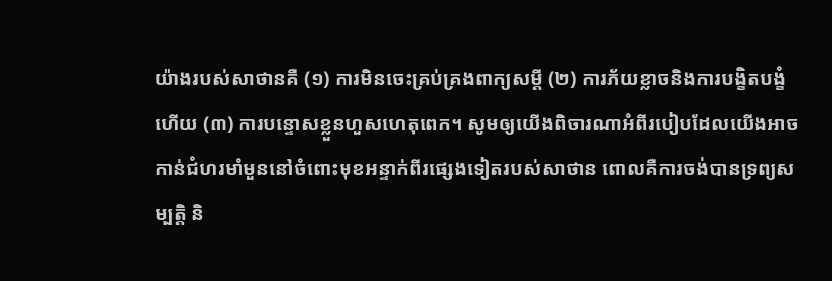យ៉ាងរបស់សាថានគឺ (១) ការមិនចេះគ្រប់គ្រងពាក្យសម្ដី (២) ការភ័យខ្លាចនិងការបង្ខិតបង្ខំ ហើយ (៣) ការបន្ទោសខ្លួនហួសហេតុពេក។ សូមឲ្យយើងពិចារណាអំពីរបៀបដែលយើងអាចកាន់ជំហរមាំមួននៅចំពោះមុខអន្ទាក់ពីរផ្សេងទៀតរបស់សាថាន ពោលគឺការចង់បានទ្រព្យសម្បត្ដិ និ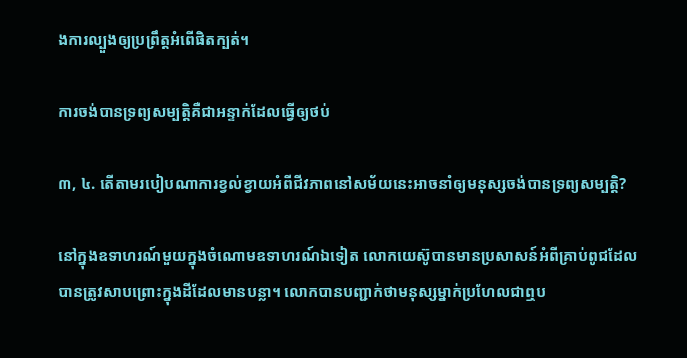ងការល្បួងឲ្យប្រព្រឹត្តអំពើផិតក្បត់។

ការចង់បានទ្រព្យសម្បត្ដិគឺជាអន្ទាក់ដែលធ្វើឲ្យថប់

៣, ៤. តើតាមរបៀបណាការខ្វល់ខ្វាយអំពីជីវភាពនៅសម័យនេះអាចនាំឲ្យមនុស្សចង់បានទ្រព្យសម្បត្ដិ?

នៅក្នុងឧទាហរណ៍មួយក្នុងចំណោមឧទាហរណ៍ឯទៀត លោកយេស៊ូបានមានប្រសាសន៍អំពីគ្រាប់ពូជដែលបានត្រូវសាបព្រោះក្នុងដីដែលមានបន្លា។ លោកបានបញ្ជាក់ថាមនុស្សម្នាក់ប្រហែលជាឮប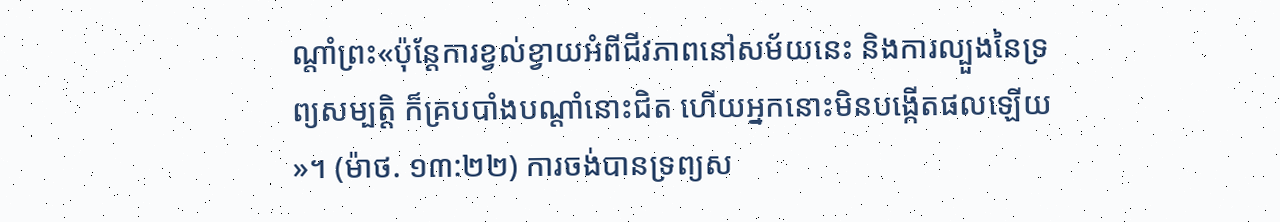ណ្ដាំព្រះ«ប៉ុន្តែការខ្វល់ខ្វាយអំពីជីវភាពនៅសម័យនេះ និងការល្បួងនៃទ្រព្យសម្បត្ដិ ក៏គ្របបាំងបណ្ដាំនោះជិត ហើយអ្នកនោះមិនបង្កើតផលឡើយ»។ (ម៉ាថ. ១៣:២២) ការចង់បានទ្រព្យស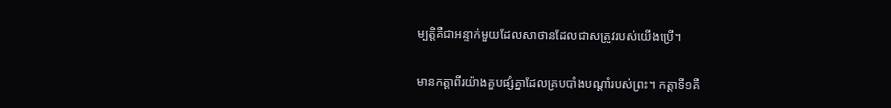ម្បត្ដិគឺជាអន្ទាក់មួយដែលសាថានដែលជាសត្រូវរបស់យើងប្រើ។

មានកត្ដាពីរយ៉ាងគួបផ្សំគ្នាដែលគ្របបាំងបណ្ដាំរបស់ព្រះ។ កត្ដាទី១គឺ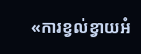«ការខ្វល់ខ្វាយអំ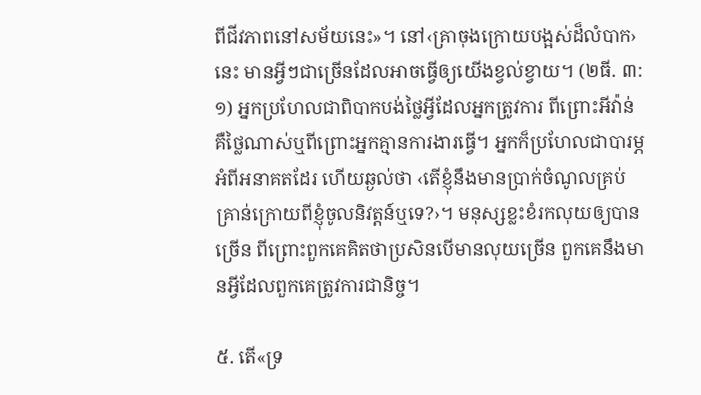ពីជីវភាពនៅសម័យនេះ»។ នៅ‹គ្រាចុងក្រោយបង្អស់ដ៏លំបាក›នេះ មានអ្វីៗជាច្រើនដែលអាចធ្វើឲ្យយើងខ្វល់ខ្វាយ។ (២ធី. ៣:១) អ្នកប្រហែលជាពិបាកបង់ថ្លៃអ្វីដែលអ្នកត្រូវការ ពីព្រោះអីវ៉ាន់គឺថ្លៃណាស់ឬពីព្រោះអ្នកគ្មានការងារធ្វើ។ អ្នកក៏ប្រហែលជាបារម្ភអំពីអនាគតដែរ ហើយឆ្ងល់ថា ‹តើខ្ញុំនឹងមានប្រាក់ចំណូលគ្រប់គ្រាន់ក្រោយពីខ្ញុំចូលនិវត្តន៍ឬទេ?›។ មនុស្សខ្លះខំរកលុយឲ្យបានច្រើន ពីព្រោះពួកគេគិតថាប្រសិនបើមានលុយច្រើន ពួកគេនឹងមានអ្វីដែលពួកគេត្រូវការជានិច្ច។

៥. តើ«ទ្រ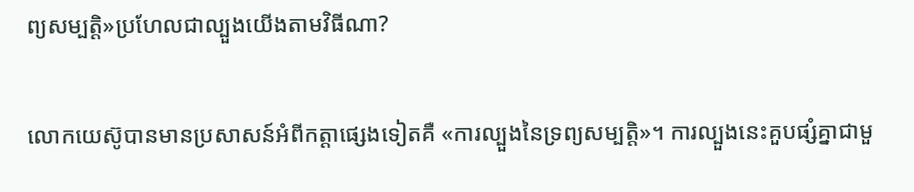ព្យសម្បត្ដិ»ប្រហែលជាល្បួងយើងតាមវិធីណា?

លោកយេស៊ូបានមានប្រសាសន៍អំពីកត្ដាផ្សេងទៀតគឺ «ការល្បួងនៃទ្រព្យសម្បត្ដិ»។ ការល្បួងនេះគួបផ្សំគ្នាជាមួ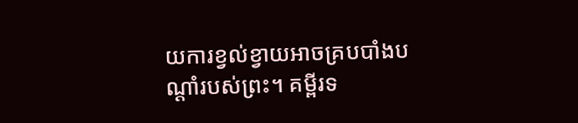យការខ្វល់ខ្វាយអាចគ្របបាំងបណ្ដាំរបស់ព្រះ។ គម្ពីរទ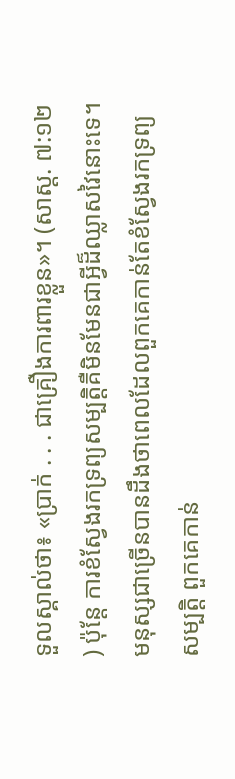ទួលស្គាល់ថា៖ «ប្រាក់ . . . ជាគ្រឿងការពារខ្លួន»។ (សាស្ដ. ៧:១២) ប៉ុន្តែ ការខំស្វែងរកទ្រព្យសម្បត្ដិគឺមិនមែនជាអ្វីដ៏ឈ្លាសវៃនោះទេ។ មនុស្សជាច្រើនបានដឹងថាពេលដែលពួកគេកាន់តែខំស្វែងរកទ្រព្យសម្បត្ដិ ពួកគេកាន់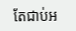តែជាប់អ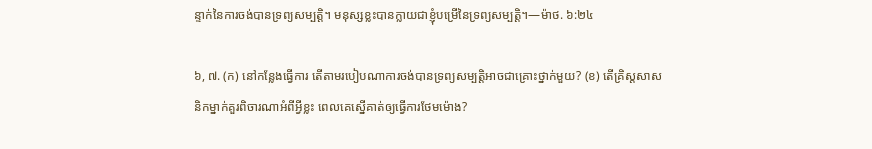ន្ទាក់នៃការចង់បានទ្រព្យសម្បត្ដិ។ មនុស្សខ្លះបានក្លាយជាខ្ញុំបម្រើនៃទ្រព្យសម្បត្ដិ។—ម៉ាថ. ៦:២៤

៦, ៧. (ក) នៅកន្លែងធ្វើការ តើតាមរបៀបណាការចង់បានទ្រព្យសម្បត្ដិអាចជាគ្រោះថ្នាក់មួយ? (ខ) តើគ្រិស្តសាសនិកម្នាក់គួរពិចារណាអំពីអ្វីខ្លះ ពេលគេស្នើគាត់ឲ្យធ្វើការថែមម៉ោង?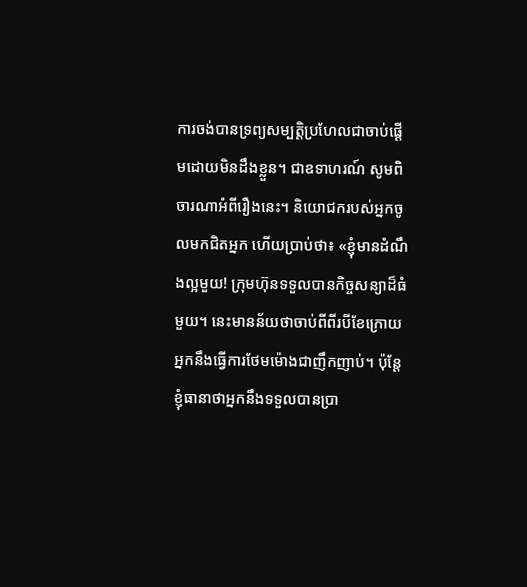ការចង់បានទ្រព្យសម្បត្ដិប្រហែលជាចាប់ផ្ដើមដោយមិនដឹងខ្លួន។ ជាឧទាហរណ៍ សូមពិចារណាអំពីរឿងនេះ។ និយោជករបស់អ្នកចូលមកជិតអ្នក ហើយប្រាប់ថា៖ «ខ្ញុំមានដំណឹងល្អមួយ! ក្រុមហ៊ុនទទួលបានកិច្ចសន្យាដ៏ធំមួយ។ នេះមានន័យថាចាប់ពីពីរបីខែក្រោយ អ្នកនឹងធ្វើការថែមម៉ោងជាញឹកញាប់។ ប៉ុន្តែ ខ្ញុំធានាថាអ្នកនឹងទទួលបានប្រា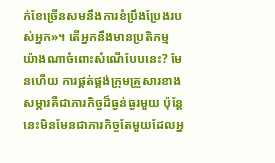ក់ខែច្រើនសមនឹងការខំប្រឹងប្រែងរបស់អ្នក»។ តើអ្នកនឹងមានប្រតិកម្មយ៉ាងណាចំពោះសំណើបែបនេះ? មែនហើយ ការផ្គត់ផ្គង់ក្រុមគ្រួសារខាងសម្ភារគឺជាភារកិច្ចដ៏ធ្ងន់ធ្ងរមួយ ប៉ុន្តែនេះមិនមែនជាភារកិច្ចតែមួយដែលអ្ន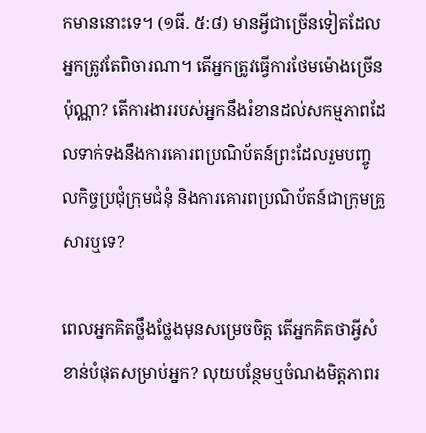កមាននោះទេ។ (១ធី. ៥:៨) មានអ្វីជាច្រើនទៀតដែលអ្នកត្រូវតែពិចារណា។ តើអ្នកត្រូវធ្វើការថែមម៉ោងច្រើនប៉ុណ្ណា? តើការងាររបស់អ្នកនឹងរំខានដល់សកម្មភាពដែលទាក់ទងនឹងការគោរពប្រណិប័តន៍ព្រះដែលរួមបញ្ចូលកិច្ចប្រជុំក្រុមជំនុំ និងការគោរពប្រណិប័តន៍ជាក្រុមគ្រួសារឬទេ?

ពេលអ្នកគិតថ្លឹងថ្លែងមុនសម្រេចចិត្ត តើអ្នកគិតថាអ្វីសំខាន់បំផុតសម្រាប់អ្នក? លុយបន្ថែមឬចំណងមិត្តភាពរ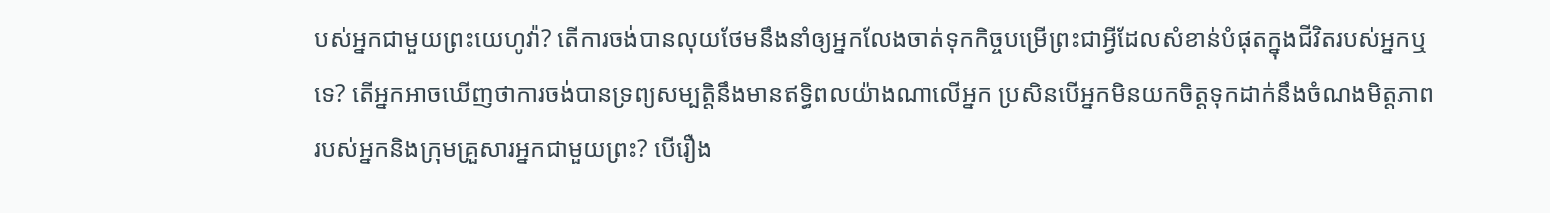បស់អ្នកជាមួយព្រះយេហូវ៉ា? តើការចង់បានលុយថែមនឹងនាំឲ្យអ្នកលែងចាត់ទុកកិច្ចបម្រើព្រះជាអ្វីដែលសំខាន់បំផុតក្នុងជីវិតរបស់អ្នកឬទេ? តើអ្នកអាចឃើញថាការចង់បានទ្រព្យសម្បត្ដិនឹងមានឥទ្ធិពលយ៉ាងណាលើអ្នក ប្រសិនបើអ្នកមិនយកចិត្តទុកដាក់នឹងចំណងមិត្តភាពរបស់អ្នកនិងក្រុមគ្រួសារអ្នកជាមួយព្រះ? បើរឿង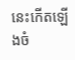នេះកើតឡើងចំ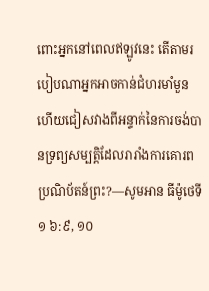ពោះអ្នកនៅពេលឥឡូវនេះ តើតាមរបៀបណាអ្នកអាចកាន់ជំហរមាំមួន ហើយជៀសវាងពីអន្ទាក់នៃការចង់បានទ្រព្យសម្បត្ដិដែលរារាំងការគោរពប្រណិប័តន៍ព្រះ?—សូមអាន ធីម៉ូថេទី១ ៦:៩, ១០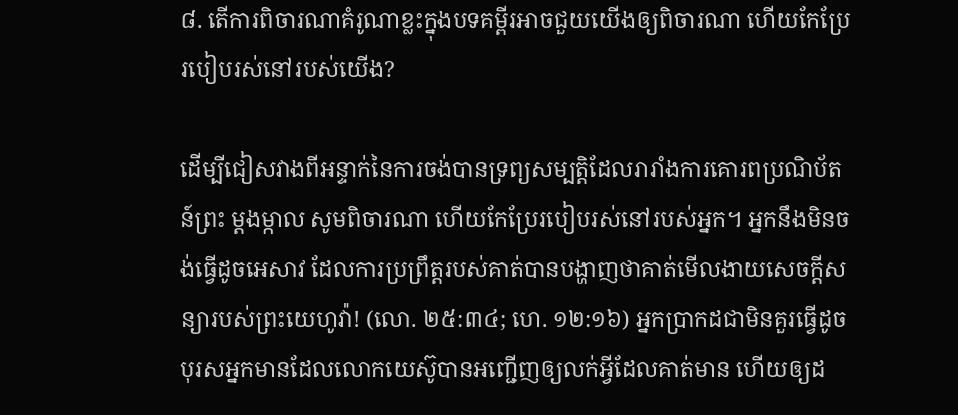៨. តើការពិចារណាគំរូណាខ្លះក្នុងបទគម្ពីរអាចជួយយើងឲ្យពិចារណា ហើយកែប្រែរបៀបរស់នៅរបស់យើង?

ដើម្បីជៀសវាងពីអន្ទាក់នៃការចង់បានទ្រព្យសម្បត្ដិដែលរារាំងការគោរពប្រណិប័តន៍ព្រះ ម្ដងម្កាល សូមពិចារណា ហើយកែប្រែរបៀបរស់នៅរបស់អ្នក។ អ្នកនឹងមិនចង់ធ្វើដូចអេសាវ ដែលការប្រព្រឹត្តរបស់គាត់បានបង្ហាញថាគាត់មើលងាយសេចក្ដីសន្យារបស់ព្រះយេហូវ៉ា! (លោ. ២៥:៣៤; ហេ. ១២:១៦) អ្នកប្រាកដជាមិនគួរធ្វើដូចបុរសអ្នកមានដែលលោកយេស៊ូបានអញ្ជើញឲ្យលក់អ្វីដែលគាត់មាន ហើយឲ្យដ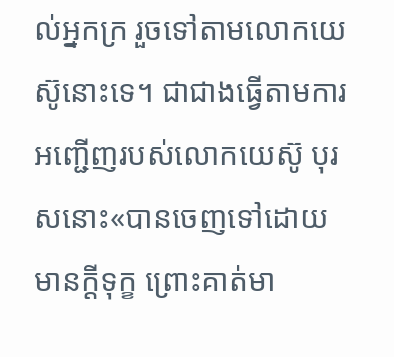ល់អ្នកក្រ រួចទៅតាមលោកយេស៊ូនោះទេ។ ជាជាងធ្វើតាមការអញ្ជើញរបស់លោកយេស៊ូ បុរសនោះ«បានចេញទៅដោយមានក្ដីទុក្ខ ព្រោះគាត់មា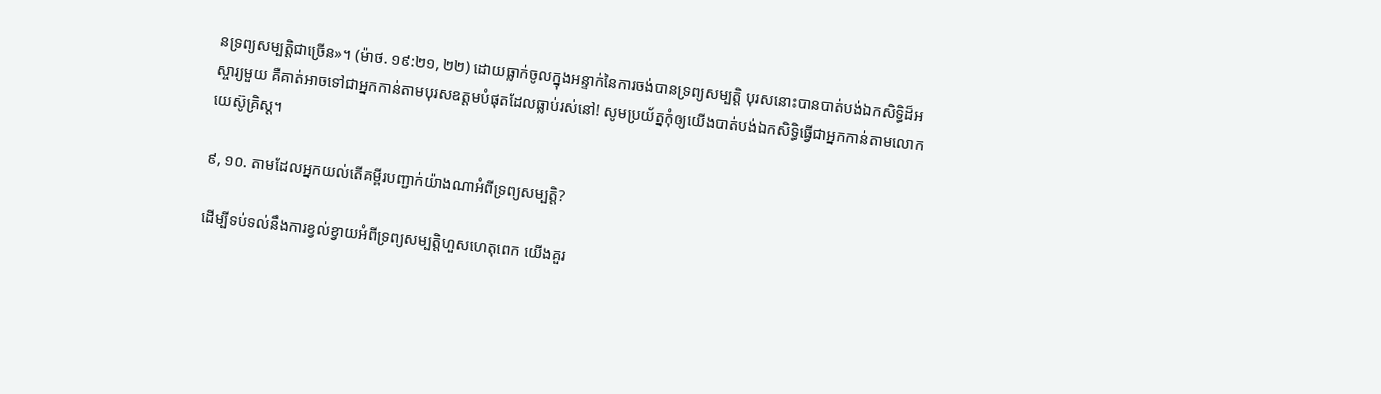នទ្រព្យសម្បត្ដិជាច្រើន»។ (ម៉ាថ. ១៩:២១, ២២) ដោយធ្លាក់ចូលក្នុងអន្ទាក់នៃការចង់បានទ្រព្យសម្បត្ដិ បុរសនោះបានបាត់បង់ឯកសិទ្ធិដ៏អស្ចារ្យមួយ គឺគាត់អាចទៅជាអ្នកកាន់តាមបុរសឧត្តមបំផុតដែលធ្លាប់រស់នៅ! សូមប្រយ័ត្នកុំឲ្យយើងបាត់បង់ឯកសិទ្ធិធ្វើជាអ្នកកាន់តាមលោកយេស៊ូគ្រិស្ត។

៩, ១០. តាមដែលអ្នកយល់តើគម្ពីរបញ្ជាក់យ៉ាងណាអំពីទ្រព្យសម្បត្ដិ?

ដើម្បីទប់ទល់នឹងការខ្វល់ខ្វាយអំពីទ្រព្យសម្បត្ដិហួសហេតុពេក យើងគួរ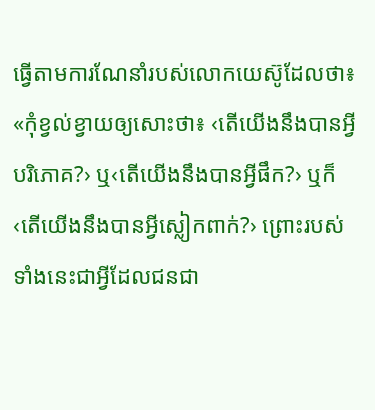ធ្វើតាមការណែនាំរបស់លោកយេស៊ូដែលថា៖ «កុំខ្វល់ខ្វាយឲ្យសោះថា៖ ‹តើយើងនឹងបានអ្វីបរិភោគ?› ឬ‹តើយើងនឹងបានអ្វីផឹក?› ឬក៏‹តើយើងនឹងបានអ្វីស្លៀកពាក់?› ព្រោះរបស់ទាំងនេះជាអ្វីដែលជនជា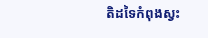តិដទៃកំពុងស្វះ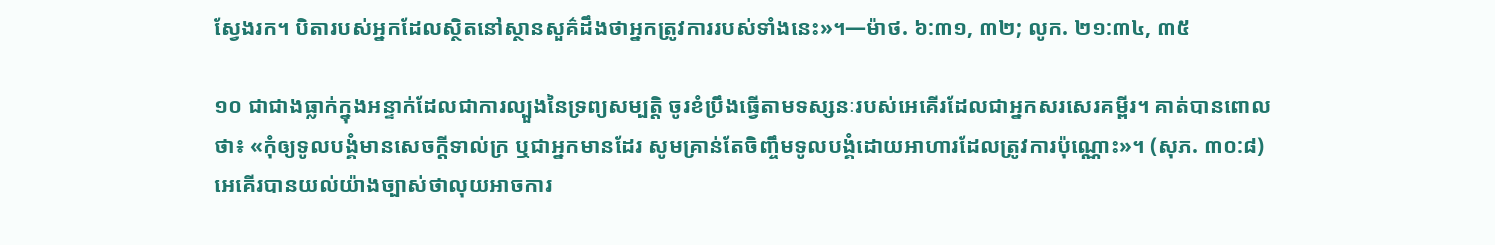ស្វែងរក។ បិតារបស់អ្នកដែលស្ថិតនៅស្ថានសួគ៌ដឹងថាអ្នកត្រូវការរបស់ទាំងនេះ»។—ម៉ាថ. ៦:៣១, ៣២; លូក. ២១:៣៤, ៣៥

១០ ជាជាងធ្លាក់ក្នុងអន្ទាក់ដែលជាការល្បួងនៃទ្រព្យសម្បត្ដិ ចូរខំប្រឹងធ្វើតាមទស្សនៈរបស់អេគើរដែលជាអ្នកសរសេរគម្ពីរ។ គាត់បានពោលថា៖ «កុំឲ្យទូលបង្គំមានសេចក្ដីទាល់ក្រ ឬជាអ្នកមានដែរ សូមគ្រាន់តែចិញ្ចឹមទូលបង្គំដោយអាហារដែលត្រូវការប៉ុណ្ណោះ»។ (សុភ. ៣០:៨) អេគើរបានយល់យ៉ាងច្បាស់ថាលុយអាចការ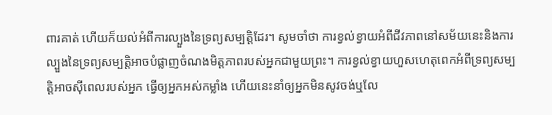ពារគាត់ ហើយក៏យល់អំពីការល្បួងនៃទ្រព្យសម្បត្ដិដែរ។ សូមចាំថា ការខ្វល់ខ្វាយអំពីជីវភាពនៅសម័យនេះនិងការល្បួងនៃទ្រព្យសម្បត្ដិអាចបំផ្លាញចំណងមិត្តភាពរបស់អ្នកជាមួយព្រះ។ ការខ្វល់ខ្វាយហួសហេតុពេកអំពីទ្រព្យសម្បត្ដិអាចស៊ីពេលរបស់អ្នក ធ្វើឲ្យអ្នកអស់កម្លាំង ហើយនេះនាំឲ្យអ្នកមិនសូវចង់ឬលែ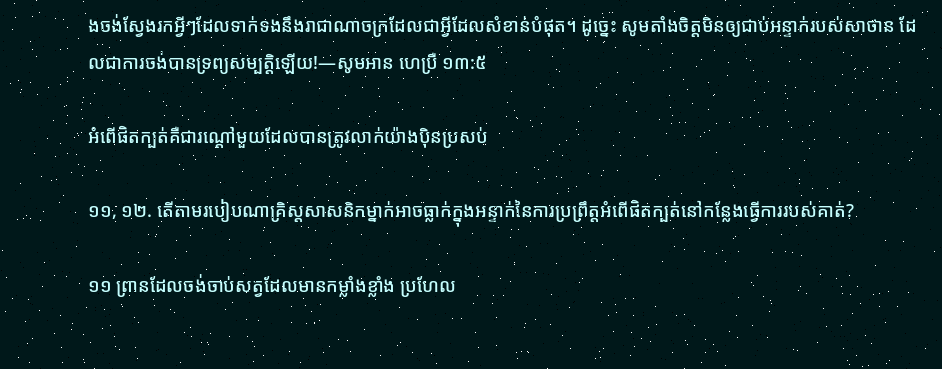ងចង់ស្វែងរកអ្វីៗដែលទាក់ទងនឹងរាជាណាចក្រដែលជាអ្វីដែលសំខាន់បំផុត។ ដូច្នេះ សូមតាំងចិត្តមិនឲ្យជាប់អន្ទាក់របស់សាថាន ដែលជាការចង់បានទ្រព្យសម្បត្ដិឡើយ!—សូមអាន ហេប្រឺ ១៣:៥

អំពើផិតក្បត់គឺជារណ្ដៅមួយដែលបានត្រូវលាក់យ៉ាងប៉ិនប្រសប់

១១, ១២. តើតាមរបៀបណាគ្រិស្តសាសនិកម្នាក់អាចធ្លាក់ក្នុងអន្ទាក់នៃការប្រព្រឹត្តអំពើផិតក្បត់នៅកន្លែងធ្វើការរបស់គាត់?

១១ ព្រានដែលចង់ចាប់សត្វដែលមានកម្លាំងខ្លាំង ប្រហែល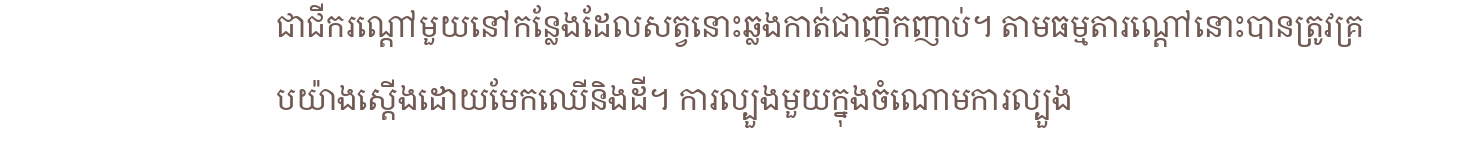ជាជីករណ្ដៅមួយនៅកន្លែងដែលសត្វនោះឆ្លងកាត់ជាញឹកញាប់។ តាមធម្មតារណ្ដៅនោះបានត្រូវគ្របយ៉ាងស្តើងដោយមែកឈើនិងដី។ ការល្បួងមួយក្នុងចំណោមការល្បួង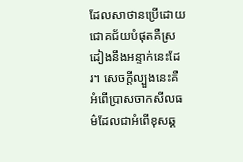ដែលសាថានប្រើដោយជោគជ័យបំផុតគឺស្រដៀងនឹងអន្ទាក់នេះដែរ។ សេចក្ដីល្បួងនេះគឺអំពើប្រាសចាកសីលធម៌ដែលជាអំពើខុសឆ្គ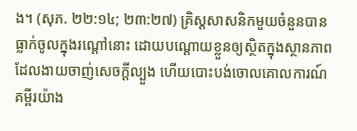ង។ (សុភ. ២២:១៤; ២៣:២៧) គ្រិស្តសាសនិកមួយចំនួនបានធ្លាក់ចូលក្នុងរណ្ដៅនោះ ដោយបណ្ដោយខ្លួនឲ្យស្ថិតក្នុងស្ថានភាពដែលងាយចាញ់សេចក្ដីល្បួង ហើយបោះបង់ចោលគោលការណ៍គម្ពីរយ៉ាង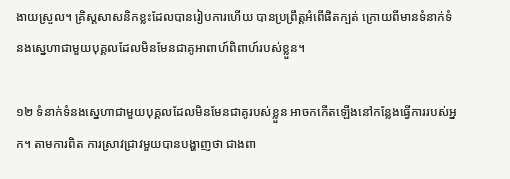ងាយស្រួល។ គ្រិស្តសាសនិកខ្លះដែលបានរៀបការហើយ បានប្រព្រឹត្តអំពើផិតក្បត់ ក្រោយពីមានទំនាក់ទំនងស្នេហាជាមួយបុគ្គលដែលមិនមែនជាគូអាពាហ៍ពិពាហ៍របស់ខ្លួន។

១២ ទំនាក់ទំនងស្នេហាជាមួយបុគ្គលដែលមិនមែនជាគូរបស់ខ្លួន អាចកកើតឡើងនៅកន្លែងធ្វើការរបស់អ្នក។ តាមការពិត ការស្រាវជ្រាវមួយបានបង្ហាញថា ជាងពា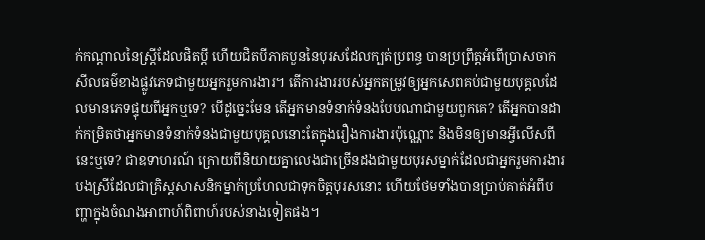ក់កណ្ដាលនៃស្ត្រីដែលផិតប្ដី ហើយជិតបីភាគបួននៃបុរសដែលក្បត់ប្រពន្ធ បានប្រព្រឹត្តអំពើប្រាសចាកសីលធម៌ខាងផ្លូវភេទជាមួយអ្នករួមការងារ។ តើការងាររបស់អ្នកតម្រូវឲ្យអ្នកសេពគប់ជាមួយបុគ្គលដែលមានភេទផ្ទុយពីអ្នកឬទេ? បើដូច្នេះមែន តើអ្នកមានទំនាក់ទំនងបែបណាជាមួយពួកគេ? តើអ្នកបានដាក់កម្រិតថាអ្នកមានទំនាក់ទំនងជាមួយបុគ្គលនោះតែក្នុងរឿងការងារប៉ុណ្ណោះ និងមិនឲ្យមានអ្វីលើសពីនេះឬទេ? ជាឧទាហរណ៍ ក្រោយពីនិយាយគ្នាលេងជាច្រើនដងជាមួយបុរសម្នាក់ដែលជាអ្នករួមការងារ បងស្រីដែលជាគ្រិស្តសាសនិកម្នាក់ប្រហែលជាទុកចិត្តបុរសនោះ ហើយថែមទាំងបានប្រាប់គាត់អំពីបញ្ហាក្នុងចំណងអាពាហ៍ពិពាហ៍របស់នាងទៀតផង។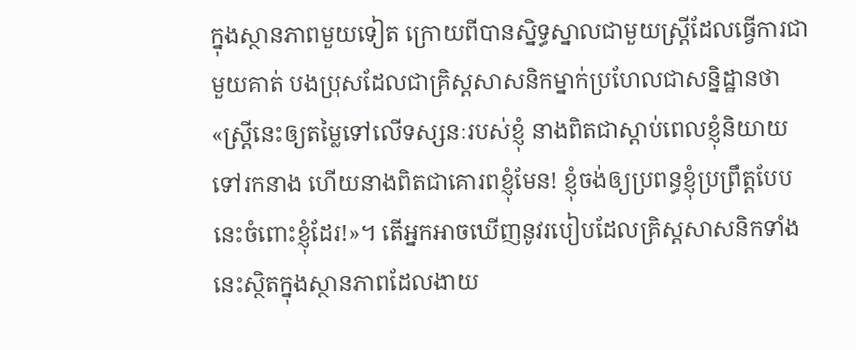ក្នុងស្ថានភាពមួយទៀត ក្រោយពីបានស្និទ្ធស្នាលជាមួយស្ត្រីដែលធ្វើការជាមួយគាត់ បងប្រុសដែលជាគ្រិស្តសាសនិកម្នាក់ប្រហែលជាសន្និដ្ឋានថា «ស្ត្រីនេះឲ្យតម្លៃទៅលើទស្សនៈរបស់ខ្ញុំ នាងពិតជាស្ដាប់ពេលខ្ញុំនិយាយទៅរកនាង ហើយនាងពិតជាគោរពខ្ញុំមែន! ខ្ញុំចង់ឲ្យប្រពន្ធខ្ញុំប្រព្រឹត្តបែបនេះចំពោះខ្ញុំដែរ!»។ តើអ្នកអាចឃើញនូវរបៀបដែលគ្រិស្តសាសនិកទាំងនេះស្ថិតក្នុងស្ថានភាពដែលងាយ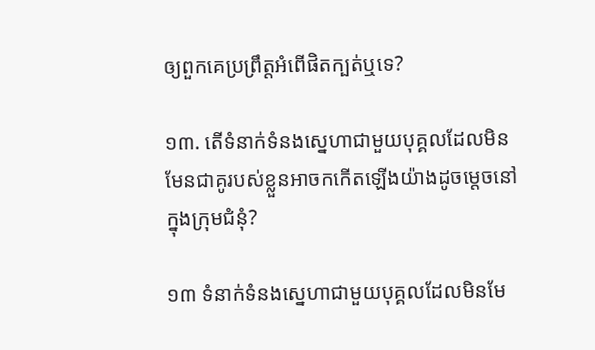ឲ្យពួកគេប្រព្រឹត្តអំពើផិតក្បត់ឬទេ?

១៣. តើទំនាក់ទំនងស្នេហាជាមួយបុគ្គលដែលមិនមែនជាគូរបស់ខ្លួនអាចកកើតឡើងយ៉ាងដូចម្ដេចនៅក្នុងក្រុមជំនុំ?

១៣ ទំនាក់ទំនងស្នេហាជាមួយបុគ្គលដែលមិនមែ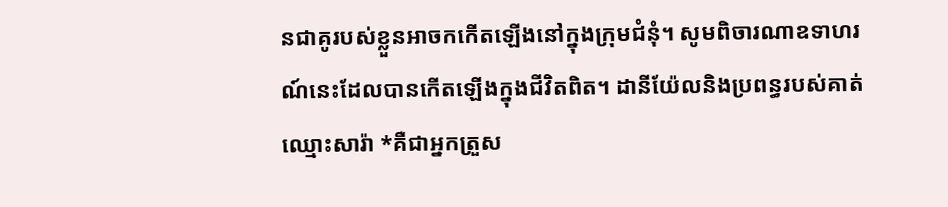នជាគូរបស់ខ្លួនអាចកកើតឡើងនៅក្នុងក្រុមជំនុំ។ សូមពិចារណាឧទាហរណ៍នេះដែលបានកើតឡើងក្នុងជីវិតពិត។ ដានីយ៉ែលនិងប្រពន្ធរបស់គាត់ឈ្មោះសារ៉ា *គឺជាអ្នកត្រួស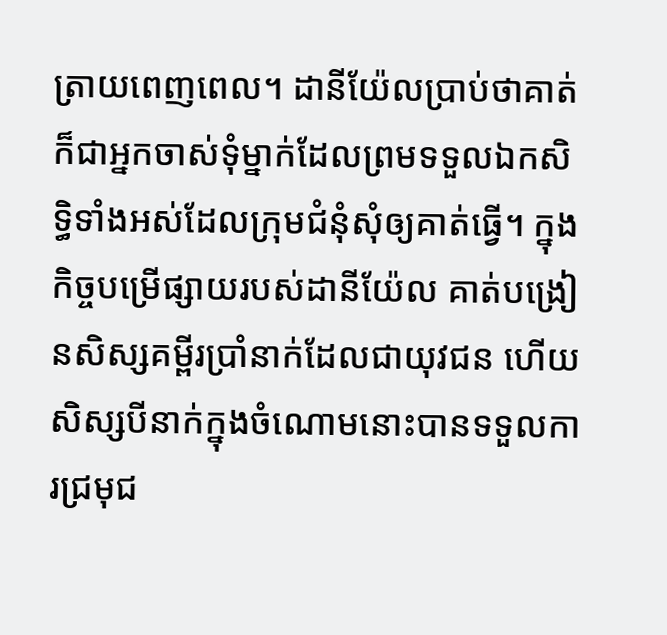ត្រាយពេញពេល។ ដានីយ៉ែលប្រាប់ថាគាត់ក៏ជាអ្នកចាស់ទុំម្នាក់ដែលព្រមទទួលឯកសិទ្ធិទាំងអស់ដែលក្រុមជំនុំសុំឲ្យគាត់ធ្វើ។ ក្នុងកិច្ចបម្រើផ្សាយរបស់ដានីយ៉ែល គាត់បង្រៀនសិស្សគម្ពីរប្រាំនាក់ដែលជាយុវជន ហើយសិស្សបីនាក់ក្នុងចំណោមនោះបានទទួលការជ្រមុជ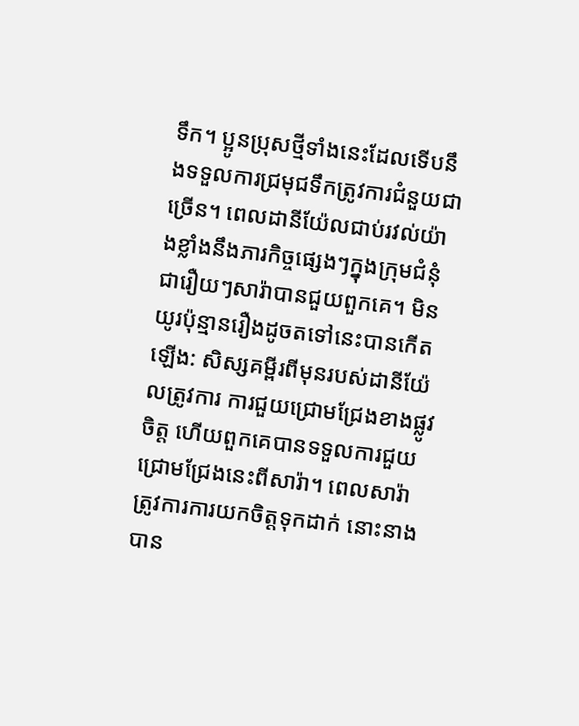ទឹក។ ប្អូនប្រុសថ្មីទាំងនេះដែលទើបនឹងទទួលការជ្រមុជទឹកត្រូវការជំនួយជាច្រើន។ ពេលដានីយ៉ែលជាប់រវល់យ៉ាងខ្លាំងនឹងភារកិច្ចផ្សេងៗក្នុងក្រុមជំនុំ ជារឿយៗសារ៉ាបានជួយពួកគេ។ មិនយូរប៉ុន្មានរឿងដូចតទៅនេះបានកើតឡើង: សិស្សគម្ពីរពីមុនរបស់ដានីយ៉ែលត្រូវការ ការជួយជ្រោមជ្រែងខាងផ្លូវចិត្ត ហើយពួកគេបានទទួលការជួយជ្រោមជ្រែងនេះពីសារ៉ា។ ពេលសារ៉ាត្រូវការការយកចិត្តទុកដាក់ នោះនាងបាន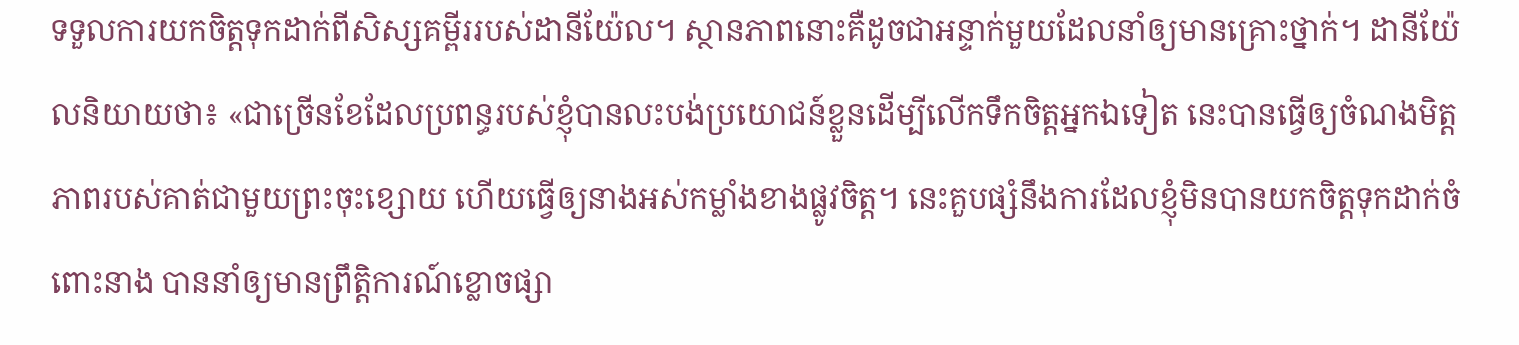ទទួលការយកចិត្តទុកដាក់ពីសិស្សគម្ពីររបស់ដានីយ៉ែល។ ស្ថានភាពនោះគឺដូចជាអន្ទាក់មួយដែលនាំឲ្យមានគ្រោះថ្នាក់។ ដានីយ៉ែលនិយាយថា៖ «ជាច្រើនខែដែលប្រពន្ធរបស់ខ្ញុំបានលះបង់ប្រយោជន៍ខ្លួនដើម្បីលើកទឹកចិត្តអ្នកឯទៀត នេះបានធ្វើឲ្យចំណងមិត្តភាពរបស់គាត់ជាមួយព្រះចុះខ្សោយ ហើយធ្វើឲ្យនាងអស់កម្លាំងខាងផ្លូវចិត្ត។ នេះគួបផ្សំនឹងការដែលខ្ញុំមិនបានយកចិត្តទុកដាក់ចំពោះនាង បាននាំឲ្យមានព្រឹត្ដិការណ៍ខ្លោចផ្សា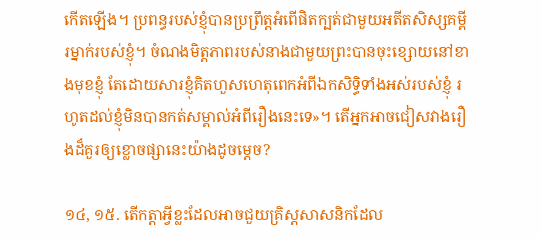កើតឡើង។ ប្រពន្ធរបស់ខ្ញុំបានប្រព្រឹត្តអំពើផិតក្បត់ជាមួយអតីតសិស្សគម្ពីរម្នាក់របស់ខ្ញុំ។ ចំណងមិត្តភាពរបស់នាងជាមួយព្រះបានចុះខ្សោយនៅខាងមុខខ្ញុំ តែដោយសារខ្ញុំគិតហួសហេតុពេកអំពីឯកសិទ្ធិទាំងអស់របស់ខ្ញុំ រហូតដល់ខ្ញុំមិនបានកត់សម្គាល់អំពីរឿងនេះទេ»។ តើអ្នកអាចជៀសវាងរឿងដ៏គួរឲ្យខ្លោចផ្សានេះយ៉ាងដូចម្ដេច?

១៤, ១៥. តើកត្ដាអ្វីខ្លះដែលអាចជួយគ្រិស្តសាសនិកដែល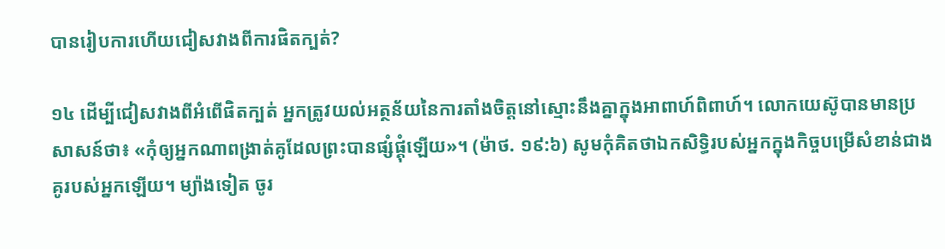បានរៀបការហើយជៀសវាងពីការផិតក្បត់?

១៤ ដើម្បីជៀសវាងពីអំពើផិតក្បត់ អ្នកត្រូវយល់អត្ថន័យនៃការតាំងចិត្តនៅស្មោះនឹងគ្នាក្នុងអាពាហ៍ពិពាហ៍។ លោកយេស៊ូបានមានប្រសាសន៍ថា៖ «កុំឲ្យអ្នកណាពង្រាត់គូដែលព្រះបានផ្សំផ្គុំឡើយ»។ (ម៉ាថ. ១៩:៦) សូមកុំគិតថាឯកសិទ្ធិរបស់អ្នកក្នុងកិច្ចបម្រើសំខាន់ជាងគូរបស់អ្នកឡើយ។ ម្យ៉ាងទៀត ចូរ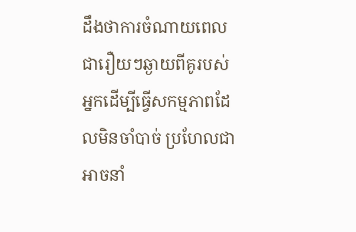ដឹងថាការចំណាយពេលជារឿយៗឆ្ងាយពីគូរបស់អ្នកដើម្បីធ្វើសកម្មភាពដែលមិនចាំបាច់ ប្រហែលជាអាចនាំ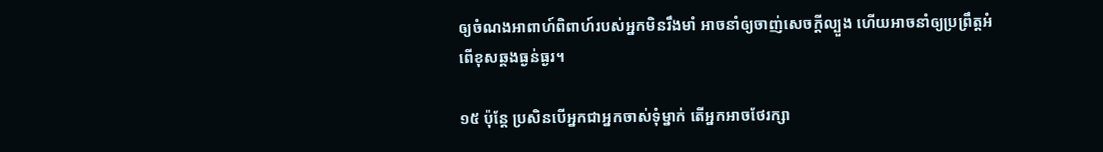ឲ្យចំណងអាពាហ៍ពិពាហ៍របស់អ្នកមិនរឹងមាំ អាចនាំឲ្យចាញ់សេចក្ដីល្បួង ហើយអាចនាំឲ្យប្រព្រឹត្តអំពើខុសឆ្គងធ្ងន់ធ្ងរ។

១៥ ប៉ុន្តែ ប្រសិនបើអ្នកជាអ្នកចាស់ទុំម្នាក់ តើអ្នកអាចថែរក្សា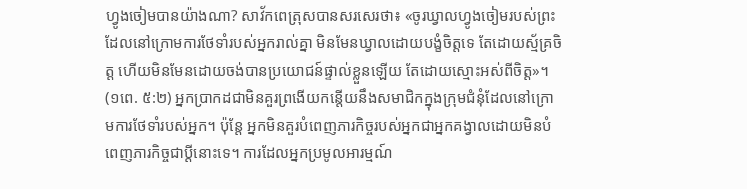ហ្វូងចៀមបានយ៉ាងណា? សាវ័កពេត្រុសបានសរសេរថា៖ «ចូរឃ្វាលហ្វូងចៀមរបស់ព្រះដែលនៅក្រោមការថែទាំរបស់អ្នករាល់គ្នា មិនមែនឃ្វាលដោយបង្ខំចិត្តទេ តែដោយស្ម័គ្រចិត្ត ហើយមិនមែនដោយចង់បានប្រយោជន៍ផ្ទាល់ខ្លួនឡើយ តែដោយស្មោះអស់ពីចិត្ត»។ (១ពេ. ៥:២) អ្នកប្រាកដជាមិនគួរព្រងើយកន្តើយនឹងសមាជិកក្នុងក្រុមជំនុំដែលនៅក្រោមការថែទាំរបស់អ្នក។ ប៉ុន្តែ អ្នកមិនគួរបំពេញភារកិច្ចរបស់អ្នកជាអ្នកគង្វាលដោយមិនបំពេញភារកិច្ចជាប្ដីនោះទេ។ ការដែលអ្នកប្រមូលអារម្មណ៍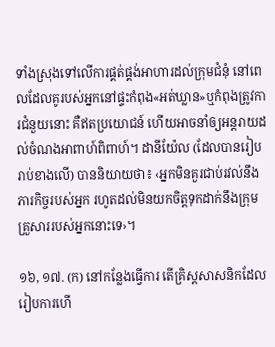ទាំងស្រុងទៅលើការផ្គត់ផ្គង់អាហារដល់ក្រុមជំនុំ នៅពេលដែលគូរបស់អ្នកនៅផ្ទះកំពុង«អត់ឃ្លាន»ឬកំពុងត្រូវការជំនួយនោះ គឺឥតប្រយោជន៍ ហើយអាចនាំឲ្យអន្តរាយដល់ចំណងអាពាហ៍ពិពាហ៍។ ដានីយ៉ែល (ដែលបានរៀបរាប់ខាងលើ) បាននិយាយថា៖ ‹អ្នកមិនគួរជាប់រវល់នឹងភារកិច្ចរបស់អ្នក រហូតដល់មិនយកចិត្តទុកដាក់នឹងក្រុមគ្រួសាររបស់អ្នកនោះទេ›។

១៦, ១៧. (ក) នៅកន្លែងធ្វើការ តើគ្រិស្តសាសនិកដែលរៀបការហើ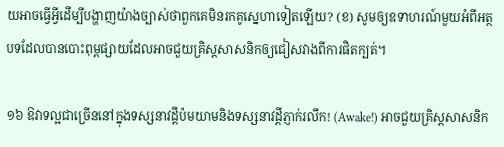យអាចធ្វើអ្វីដើម្បីបង្ហាញយ៉ាងច្បាស់ថាពួកគេមិនរកគូស្នេហាទៀតឡើយ? (ខ) សូមឲ្យឧទាហរណ៍មួយអំពីអត្ថបទដែលបានបោះពុម្ពផ្សាយដែលអាចជួយគ្រិស្តសាសនិកឲ្យជៀសវាងពីការផិតក្បត់។

១៦ ឱវាទល្អជាច្រើននៅក្នុងទស្សនាវដ្ដីប៉មយាមនិងទស្សនាវដ្ដីភ្ញាក់រលឹក! (Awake!) អាចជួយគ្រិស្តសាសនិក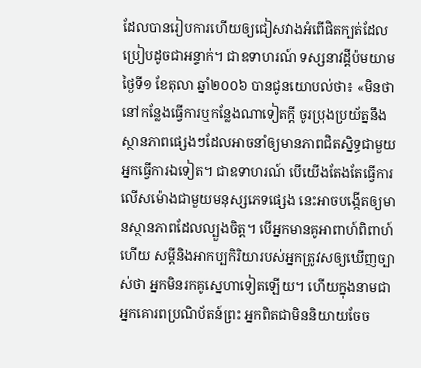ដែលបានរៀបការហើយឲ្យជៀសវាងអំពើផិតក្បត់ដែលប្រៀបដូចជាអន្ទាក់។ ជាឧទាហរណ៍ ទស្សនាវដ្ដីប៉មយាមថ្ងៃទី១ ខែតុលា ឆ្នាំ២០០៦ បានជូនយោបល់ថា៖ «មិនថានៅកន្លែងធ្វើការឬកន្លែងណាទៀតក្ដី ចូរប្រុងប្រយ័ត្ននឹងស្ថានភាពផ្សេងៗដែលអាចនាំឲ្យមានភាពជិតស្និទ្ធជាមួយអ្នកធ្វើការឯទៀត។ ជាឧទាហរណ៍ បើយើងតែងតែធ្វើការលើសម៉ោងជាមួយមនុស្សភេទផ្សេង នេះអាចបង្កើតឲ្យមានស្ថានភាពដែលល្បួងចិត្ត។ បើអ្នកមានគូអាពាហ៍ពិពាហ៍ហើយ សម្ដីនិងអាកប្បកិរិយារបស់អ្នកត្រូវសឲ្យឃើញច្បាស់ថា អ្នកមិនរកគូស្នេហាទៀតឡើយ។ ហើយក្នុងនាមជាអ្នកគោរពប្រណិប័តន៍ព្រះ អ្នកពិតជាមិននិយាយចែច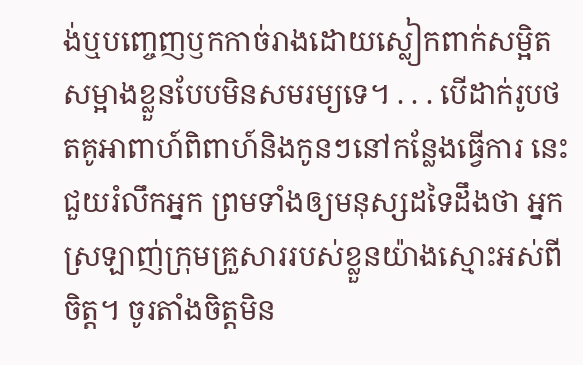ង់ឬបញ្ចេញឫកកាច់រាងដោយស្លៀកពាក់សម្អិតសម្អាងខ្លួនបែបមិនសមរម្យទេ។ . . . បើដាក់រូបថតគូអាពាហ៍ពិពាហ៍និងកូនៗនៅកន្លែងធ្វើការ នេះជួយរំលឹកអ្នក ព្រមទាំងឲ្យមនុស្សដទៃដឹងថា អ្នកស្រឡាញ់ក្រុមគ្រួសាររបស់ខ្លួនយ៉ាងស្មោះអស់ពីចិត្ត។ ចូរតាំងចិត្តមិន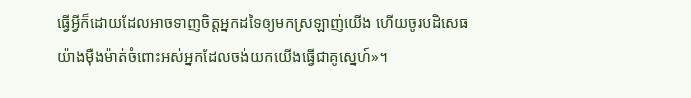ធ្វើអ្វីក៏ដោយដែលអាចទាញចិត្តអ្នកដទៃឲ្យមកស្រឡាញ់យើង ហើយចូរបដិសេធយ៉ាងម៉ឺងម៉ាត់ចំពោះអស់អ្នកដែលចង់យកយើងធ្វើជាគូស្នេហ៍»។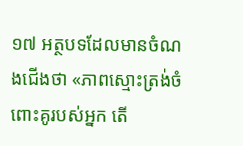១៧ អត្ថបទដែលមានចំណងជើងថា «ភាពស្មោះត្រង់ចំពោះគូរបស់អ្នក តើ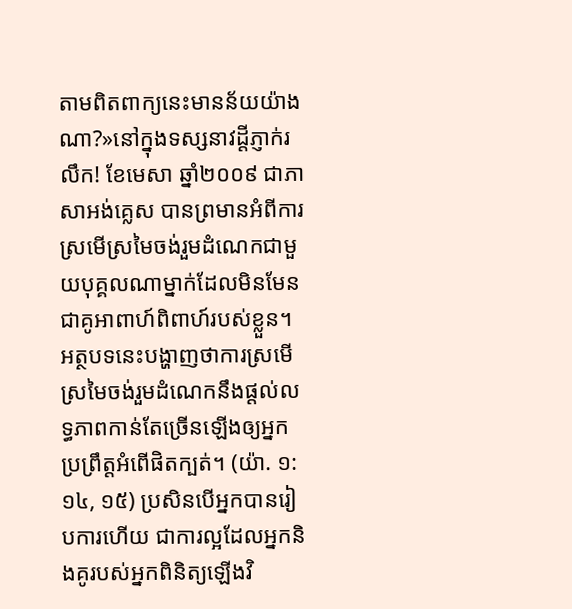តាមពិតពាក្យនេះមានន័យយ៉ាងណា?»នៅក្នុងទស្សនាវដ្ដីភ្ញាក់រលឹក! ខែមេសា ឆ្នាំ២០០៩ ជាភាសាអង់គ្លេស បានព្រមានអំពីការស្រមើស្រមៃចង់រួមដំណេកជាមួយបុគ្គលណាម្នាក់ដែលមិនមែនជាគូអាពាហ៍ពិពាហ៍របស់ខ្លួន។ អត្ថបទនេះបង្ហាញថាការស្រមើស្រមៃចង់រួមដំណេកនឹងផ្ដល់លទ្ធភាពកាន់តែច្រើនឡើងឲ្យអ្នកប្រព្រឹត្តអំពើផិតក្បត់។ (យ៉ា. ១:១៤, ១៥) ប្រសិនបើអ្នកបានរៀបការហើយ ជាការល្អដែលអ្នកនិងគូរបស់អ្នកពិនិត្យឡើងវិ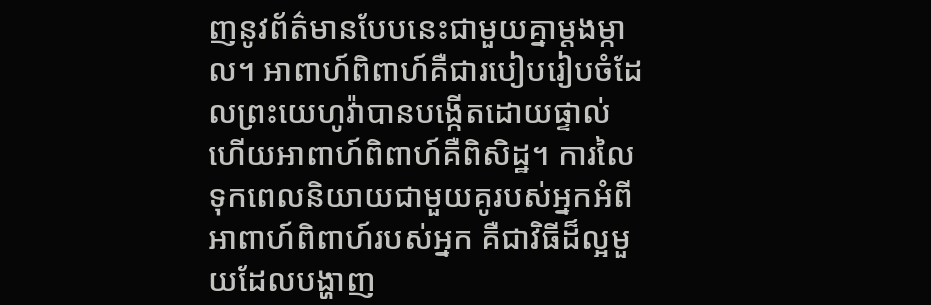ញនូវព័ត៌មានបែបនេះជាមួយគ្នាម្ដងម្កាល។ អាពាហ៍ពិពាហ៍គឺជារបៀបរៀបចំដែលព្រះយេហូវ៉ាបានបង្កើតដោយផ្ទាល់ ហើយអាពាហ៍ពិពាហ៍គឺពិសិដ្ឋ។ ការលៃទុកពេលនិយាយជាមួយគូរបស់អ្នកអំពីអាពាហ៍ពិពាហ៍របស់អ្នក គឺជាវិធីដ៏ល្អមួយដែលបង្ហាញ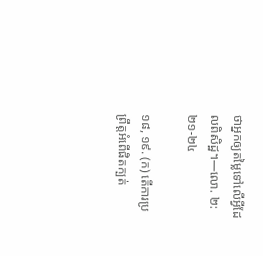ថាអ្នកឲ្យតម្លៃទៅលើអ្វីដែលពិសិដ្ឋ។—លោ. ២:២១-២៤

១៨, ១៩. (ក) តើការប្រព្រឹត្តអំពើផិតក្បត់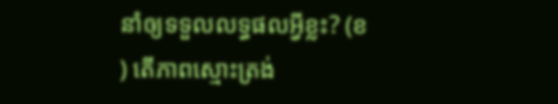នាំឲ្យទទួលលទ្ធផលអ្វីខ្លះ? (ខ) តើភាពស្មោះត្រង់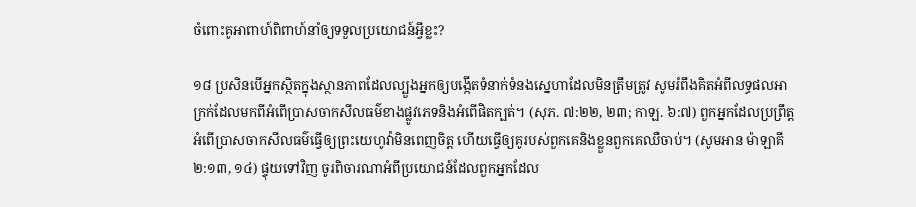ចំពោះគូអាពាហ៍ពិពាហ៍នាំឲ្យទទួលប្រយោជន៍អ្វីខ្លះ?

១៨ ប្រសិនបើអ្នកស្ថិតក្នុងស្ថានភាពដែលល្បួងអ្នកឲ្យបង្កើតទំនាក់ទំនងស្នេហាដែលមិនត្រឹមត្រូវ សូមរំពឹងគិតអំពីលទ្ធផលអាក្រក់ដែលមកពីអំពើប្រាសចាកសីលធម៌ខាងផ្លូវភេទនិងអំពើផិតក្បត់។ (សុភ. ៧:២២, ២៣; កាឡ. ៦:៧) ពួកអ្នកដែលប្រព្រឹត្តអំពើប្រាសចាកសីលធម៌ធ្វើឲ្យព្រះយេហូវ៉ាមិនពេញចិត្ត ហើយធ្វើឲ្យគូរបស់ពួកគេនិងខ្លួនពួកគេឈឺចាប់។ (សូមអាន ម៉ាឡាគី ២:១៣, ១៤) ផ្ទុយទៅវិញ ចូរពិចារណាអំពីប្រយោជន៍ដែលពួកអ្នកដែល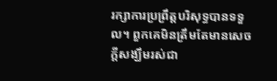រក្សាការប្រព្រឹត្តបរិសុទ្ធបានទទួល។ ពួកគេមិនត្រឹមតែមានសេចក្ដីសង្ឃឹមរស់ជា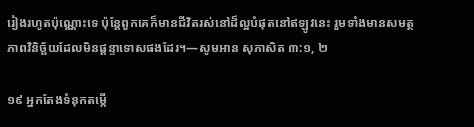រៀងរហូតប៉ុណ្ណោះទេ ប៉ុន្តែពួកគេក៏មានជីវិតរស់នៅដ៏ល្អបំផុតនៅឥឡូវនេះ រួមទាំងមានសមត្ថភាពវិនិច្ឆ័យដែលមិនផ្ដន្ទាទោសផងដែរ។—សូមអាន សុភាសិត ៣:១, ២

១៩ អ្នកតែងទំនុកតម្កើ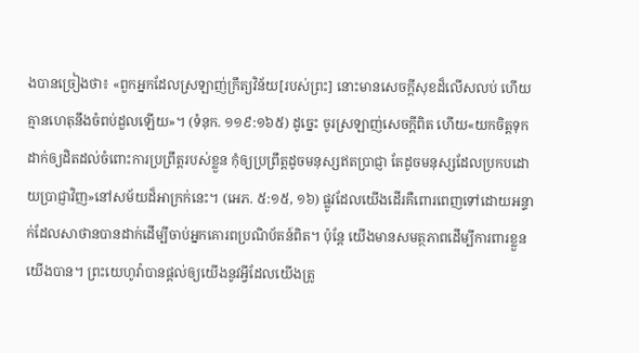ងបានច្រៀងថា៖ «ពួកអ្នកដែលស្រឡាញ់ក្រឹត្យវិន័យ[របស់ព្រះ] នោះមានសេចក្ដីសុខដ៏លើសលប់ ហើយគ្មានហេតុនឹងចំពប់ដួលឡើយ»។ (ទំនុក. ១១៩:១៦៥) ដូច្នេះ ចូរស្រឡាញ់សេចក្ដីពិត ហើយ«យកចិត្តទុកដាក់ឲ្យដិតដល់ចំពោះការប្រព្រឹត្តរបស់ខ្លួន កុំឲ្យប្រព្រឹត្តដូចមនុស្សឥតប្រាជ្ញា តែដូចមនុស្សដែលប្រកបដោយប្រាជ្ញាវិញ»នៅសម័យដ៏អាក្រក់នេះ។ (អេភ. ៥:១៥, ១៦) ផ្លូវដែលយើងដើរគឺពោរពេញទៅដោយអន្ទាក់ដែលសាថានបានដាក់ដើម្បីចាប់អ្នកគោរពប្រណិប័តន៍ពិត។ ប៉ុន្តែ យើងមានសមត្ថភាពដើម្បីការពារខ្លួនយើងបាន។ ព្រះយេហូវ៉ាបានផ្ដល់ឲ្យយើងនូវអ្វីដែលយើងត្រូ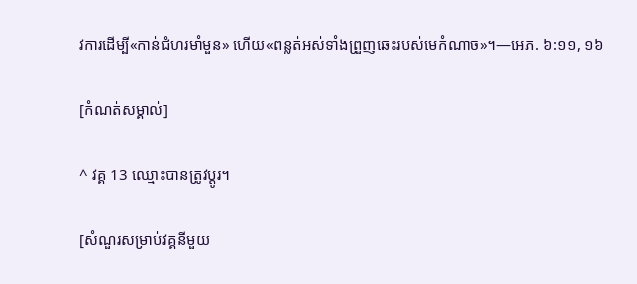វការដើម្បី«កាន់ជំហរមាំមួន» ហើយ«ពន្លត់អស់ទាំងព្រួញឆេះរបស់មេកំណាច»។—អេភ. ៦:១១, ១៦

[កំណត់សម្គាល់]

^ វគ្គ 13 ឈ្មោះបានត្រូវប្ដូរ។

[សំណួរសម្រាប់វគ្គនីមួយ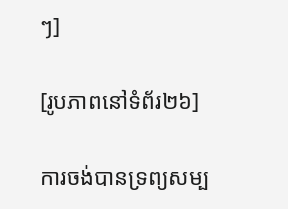ៗ]

[រូបភាពនៅទំព័រ២៦]

ការចង់បានទ្រព្យសម្ប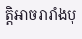ត្ដិអាចរារាំងបុ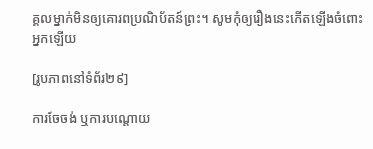គ្គលម្នាក់មិនឲ្យគោរពប្រណិប័តន៍ព្រះ។ សូមកុំឲ្យរឿងនេះកើតឡើងចំពោះអ្នកឡើយ

[រូបភាពនៅទំព័រ២៩]

ការចែចង់ ឬការបណ្ដោយ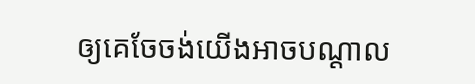ឲ្យគេចែចង់យើងអាចបណ្ដាល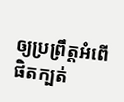ឲ្យប្រព្រឹត្តអំពើផិតក្បត់